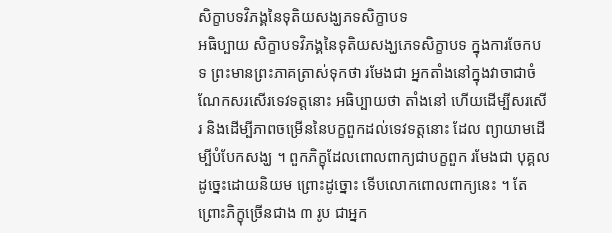សិក្ខាបទវិភង្គនៃទុតិយសង្ឃភទសិក្ខាបទ
អធិប្បាយ សិក្ខាបទវិភង្គនៃទុតិយសង្ឃភេទសិក្ខាបទ ក្នុងការចែកបទ ព្រះមានព្រះភាគត្រាស់ទុកថា រមែងជា អ្នកតាំងនៅក្នុងវាចាជាចំណែកសរសើរទេវទត្តនោះ អធិប្បាយថា តាំងនៅ ហើយដើម្បីសរសើរ និងដើម្បីភាពចម្រើននៃបក្ខពួកដល់ទេវទត្តនោះ ដែល ព្យាយាមដើម្បីបំបែកសង្ឃ ។ ពួកភិក្ខុដែលពោលពាក្យជាបក្ខពួក រមែងជា បុគ្គលដូច្នេះដោយនិយម ព្រោះដូច្នោះ ទើបលោកពោលពាក្យនេះ ។ តែ ព្រោះភិក្ខុច្រើនជាង ៣ រូប ជាអ្នក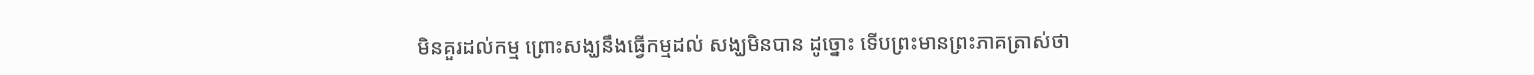មិនគួរដល់កម្ម ព្រោះសង្ឃនឹងធ្វើកម្មដល់ សង្ឃមិនបាន ដូច្នោះ ទើបព្រះមានព្រះភាគត្រាស់ថា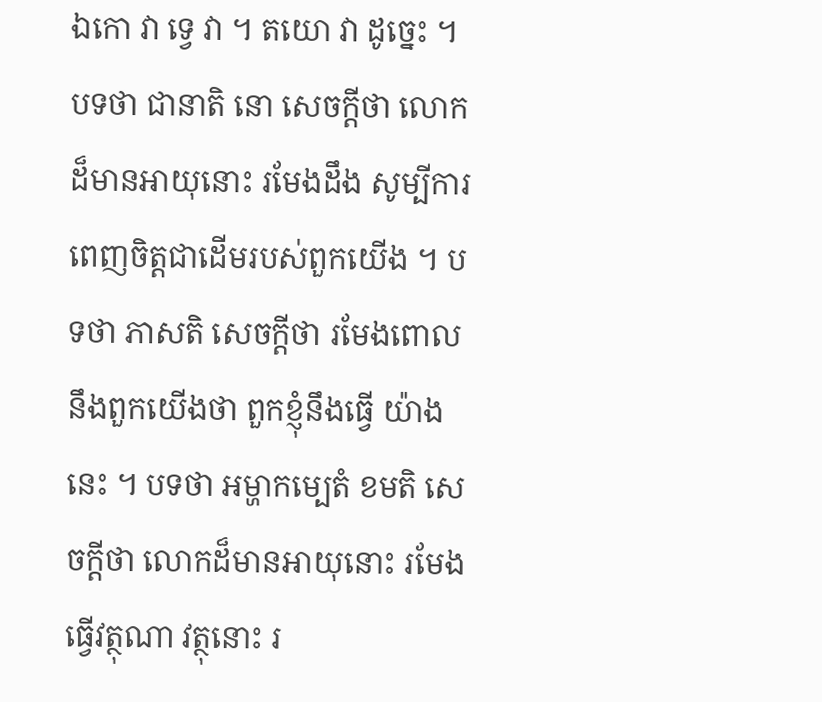ឯកោ វា ទ្វេ វា ។ តយោ វា ដូច្នេះ ។ បទថា ជានាតិ នោ សេចក្តីថា លោកដ៏មានអាយុនោះ រមែងដឹង សូម្បីការពេញចិត្តជាដើមរបស់ពួកយើង ។ បទថា ភាសតិ សេចក្តីថា រមែងពោលនឹងពួកយើងថា ពួកខ្ញុំនឹងធ្វើ យ៉ាងនេះ ។ បទថា អម្ហាកម្បេតំ ខមតិ សេចក្តីថា លោកដ៏មានអាយុនោះ រមែងធ្វើវត្ថុណា វត្ថុនោះ រ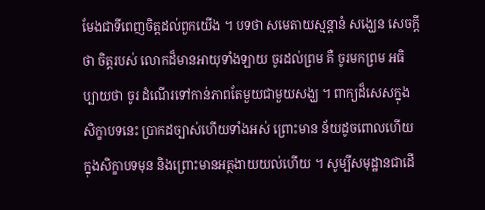មែងជាទីពេញចិត្តដល់ពួកយើង ។ បទថា សមេតាយស្មន្តានំ សង្ឃេន សេចក្តីថា ចិត្តរបស់ លោកដ៏មានអាយុទាំងឡាយ ចូរដល់ព្រម គឺ ចូរមកព្រម អធិប្បាយថា ចូរ ដំណើរទៅកាន់ភាពតែមួយជាមួយសង្ឃ ។ ពាក្យដ៏សេសក្នុងសិក្ខាបទនេះ ប្រាកដច្បាស់ហើយទាំងអស់ ព្រោះមាន ន័យដូចពោលហើយក្នុងសិក្ខាបទមុន និងព្រោះមានអត្ថងាយយល់ហើយ ។ សូម្បីសមុដ្ឋានជាដើ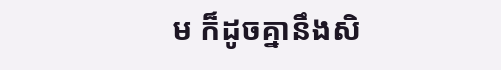ម ក៏ដូចគ្នានឹងសិ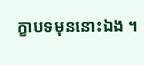ក្ខាបទមុននោះឯង ។